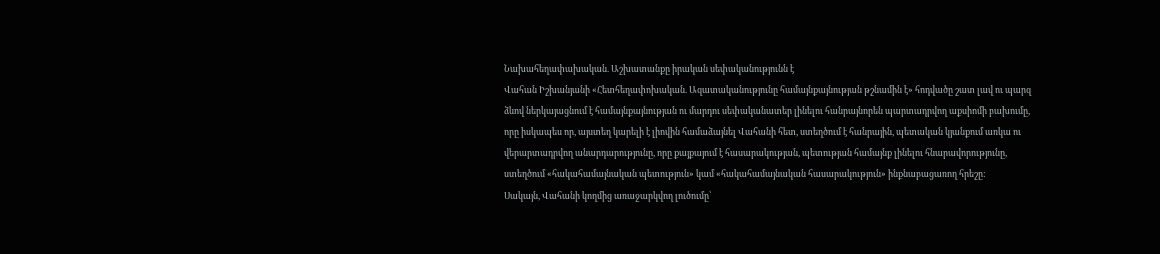Նախահեղափախական. Աշխատանքը իրական սեփականությունն է
Վահան Իշխանյանի «Հետհեղափոխական. Ազատականությունը համայնքայնության թշնամին է» հոդվածը շատ լավ ու պարզ ձևով ներկայացնում է համայնքայնության ու մարդու սեփականատեր լինելու հանրայնորեն պարտադրվող աքսիոմի բախումը, որը իսկապես որ, այստեղ կարելի է լիովին համաձայնել Վահանի հետ, ստեղծում է հանրային, պետական կյանքում առկա ու վերարտադրվող անարդարությունը, որը քայքայում է հասարակության, պետության համայնք լինելու հնարավորությունը, ստեղծում «հակահամայնական պետություն» կամ «հակահամայնական հասարակություն» ինքնաբացառող հրեշը:
Սակայն, Վահանի կողմից առաջարկվող լուծումը՝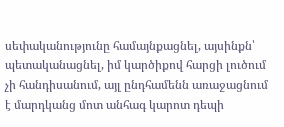սեփականությունը համայնքացնել, այսինքն՝ պետականացնել, իմ կարծիքով հարցի լուծում չի հանդիսանում, այլ ընդհամենն առաջացնում է մարդկանց մոտ անհագ կարոտ դեպի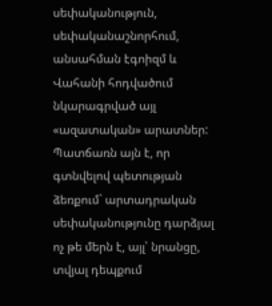սեփականություն, սեփականաշնորհում, անսահման էգոիզմ և Վահանի հոդվածում նկարագրված այլ «ազատական» արատներ:
Պատճառն այն է, որ գտնվելով պետության ձեռքում` արտադրական սեփականությունը դարձյալ ոչ թե մերն է, այլ՝ նրանցը, տվյալ դեպքում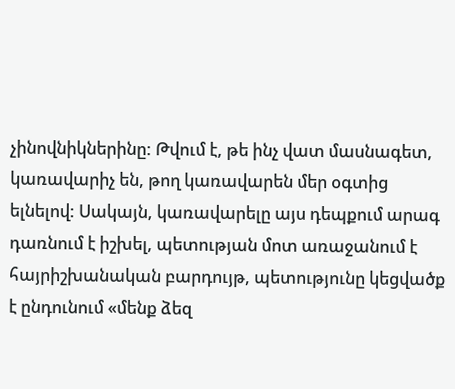չինովնիկներինը: Թվում է, թե ինչ վատ մասնագետ, կառավարիչ են, թող կառավարեն մեր օգտից ելնելով: Սակայն, կառավարելը այս դեպքում արագ դառնում է իշխել, պետության մոտ առաջանում է հայրիշխանական բարդույթ, պետությունը կեցվածք է ընդունում «մենք ձեզ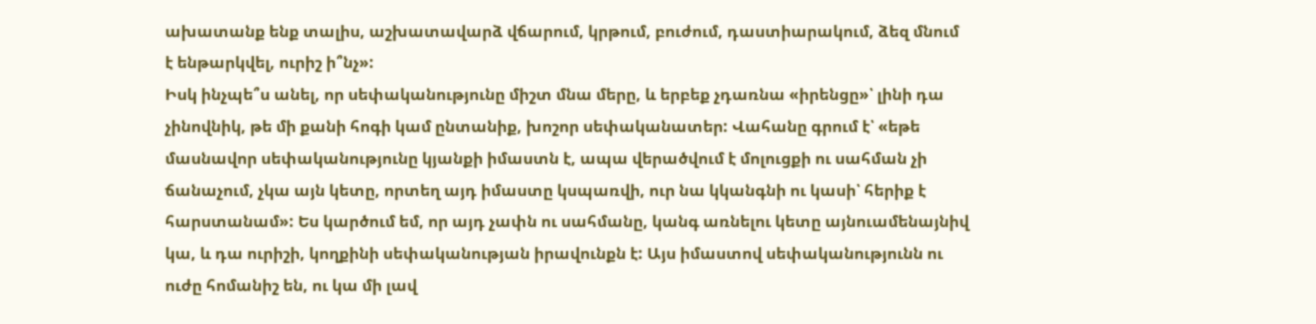ախատանք ենք տալիս, աշխատավարձ վճարում, կրթում, բուժում, դաստիարակում, ձեզ մնում է ենթարկվել, ուրիշ ի՞նչ»:
Իսկ ինչպե՞ս անել, որ սեփականությունը միշտ մնա մերը, և երբեք չդառնա «իրենցը»՝ լինի դա չինովնիկ, թե մի քանի հոգի կամ ընտանիք, խոշոր սեփականատեր: Վահանը գրում է՝ «եթե մասնավոր սեփականությունը կյանքի իմաստն է, ապա վերածվում է մոլուցքի ու սահման չի ճանաչում, չկա այն կետը, որտեղ այդ իմաստը կսպառվի, ուր նա կկանգնի ու կասի՝ հերիք է հարստանամ»: Ես կարծում եմ, որ այդ չափն ու սահմանը, կանգ առնելու կետը այնուամենայնիվ կա, և դա ուրիշի, կողքինի սեփականության իրավունքն է: Այս իմաստով սեփականությունն ու ուժը հոմանիշ են, ու կա մի լավ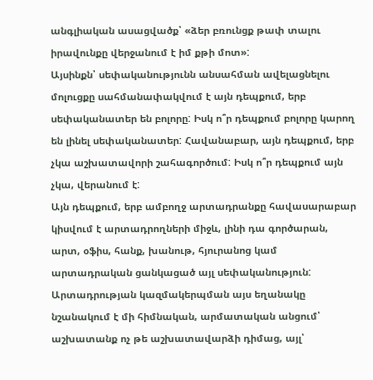անգլիական ասացվածք՝ «ձեր բռունցք թափ տալու իրավունքը վերջանում է իմ քթի մոտ»:
Այսինքն՝ սեփականությունն անսահման ավելացնելու մոլուցքը սահմանափակվում է այն դեպքում, երբ սեփականատեր են բոլորը: Իսկ ո՞ր դեպքում բոլորը կարող են լինել սեփականատեր: Հավանաբար, այն դեպքում, երբ չկա աշխատավորի շահագործում: Իսկ ո՞ր դեպքում այն չկա, վերանում է:
Այն դեպքում, երբ ամբողջ արտադրանքը հավասարաբար կիսվում է արտադրողների միջև, լինի դա գործարան, արտ, օֆիս, հանք, խանութ, հյուրանոց կամ արտադրական ցանկացած այլ սեփականություն:
Արտադրության կազմակերպման այս եղանակը նշանակում է մի հիմնական, արմատական անցում՝ աշխատանք ոչ թե աշխատավարձի դիմաց, այլ՝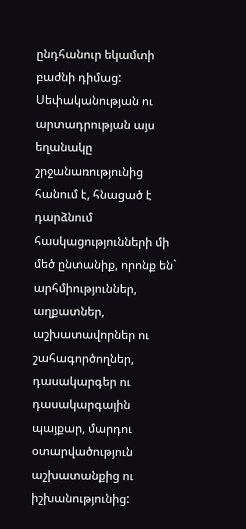ընդհանուր եկամտի բաժնի դիմաց:
Սեփականության ու արտադրության այս եղանակը շրջանառությունից հանում է, հնացած է դարձնում հասկացությունների մի մեծ ընտանիք, որոնք են` արհմիություններ, աղքատներ, աշխատավորներ ու շահագործողներ, դասակարգեր ու դասակարգային պայքար, մարդու օտարվածություն աշխատանքից ու իշխանությունից: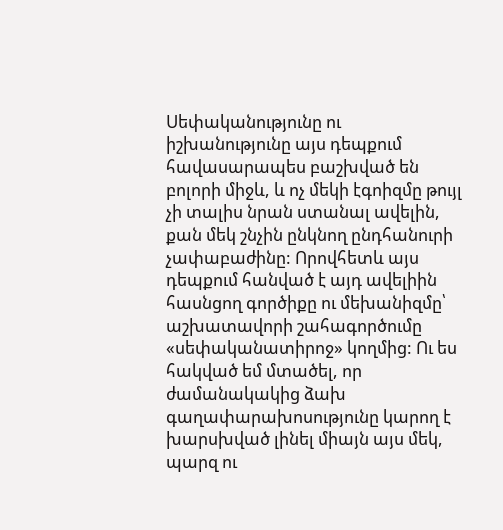Սեփականությունը ու իշխանությունը այս դեպքում հավասարապես բաշխված են բոլորի միջև, և ոչ մեկի էգոիզմը թույլ չի տալիս նրան ստանալ ավելին, քան մեկ շնչին ընկնող ընդհանուրի չափաբաժինը: Որովհետև այս դեպքում հանված է այդ ավելիին հասնցող գործիքը ու մեխանիզմը՝ աշխատավորի շահագործումը «սեփականատիրոջ» կողմից: Ու ես հակված եմ մտածել, որ ժամանակակից ձախ գաղափարախոսությունը կարող է խարսխված լինել միայն այս մեկ, պարզ ու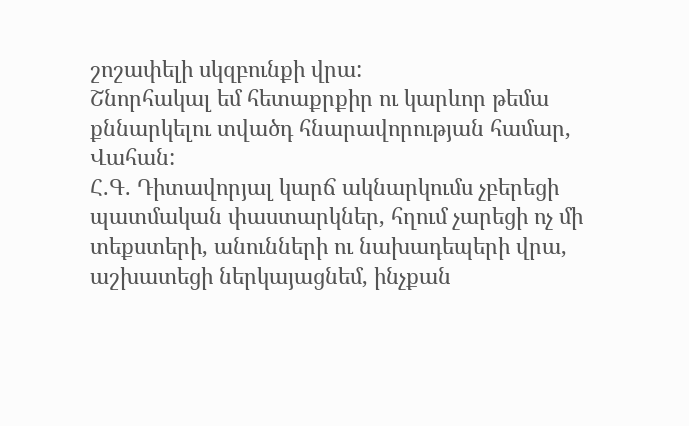շոշափելի սկզբունքի վրա:
Շնորհակալ եմ հետաքրքիր ու կարևոր թեմա քննարկելու տվածդ հնարավորության համար, Վահան:
Հ.Գ. Դիտավորյալ կարճ ակնարկումս չբերեցի պատմական փաստարկներ, հղում չարեցի ոչ մի տեքստերի, անունների ու նախադեպերի վրա, աշխատեցի ներկայացնեմ, ինչքան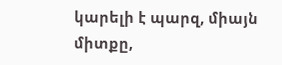կարելի է պարզ, միայն միտքը,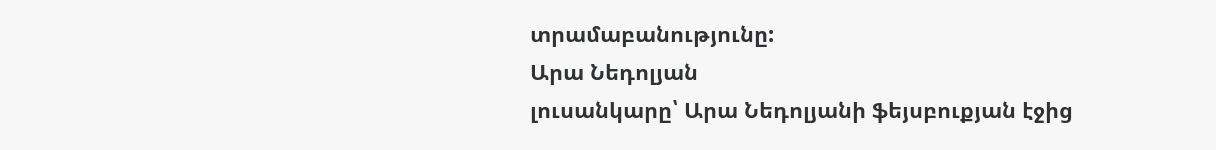տրամաբանությունը:
Արա Նեդոլյան
լուսանկարը՝ Արա Նեդոլյանի ֆեյսբուքյան էջից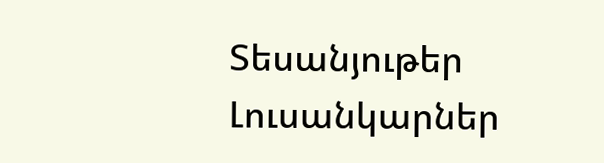Տեսանյութեր
Լուսանկարներ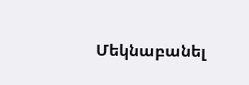Մեկնաբանել